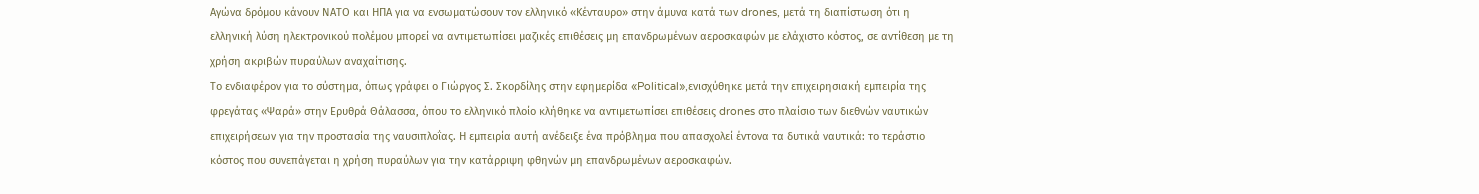Αγώνα δρόμου κάνουν ΝΑΤΟ και ΗΠΑ για να ενσωματώσουν τον ελληνικό «Κένταυρο» στην άμυνα κατά των drones, μετά τη διαπίστωση ότι η ελληνική λύση ηλεκτρονικού πολέμου μπορεί να αντιμετωπίσει μαζικές επιθέσεις μη επανδρωμένων αεροσκαφών με ελάχιστο κόστος, σε αντίθεση με τη χρήση ακριβών πυραύλων αναχαίτισης.
Το ενδιαφέρον για το σύστημα, όπως γράφει ο Γιώργος Σ. Σκορδίλης στην εφημερίδα «Political»,ενισχύθηκε μετά την επιχειρησιακή εμπειρία της φρεγάτας «Ψαρά» στην Ερυθρά Θάλασσα, όπου το ελληνικό πλοίο κλήθηκε να αντιμετωπίσει επιθέσεις drones στο πλαίσιο των διεθνών ναυτικών επιχειρήσεων για την προστασία της ναυσιπλοΐας. Η εμπειρία αυτή ανέδειξε ένα πρόβλημα που απασχολεί έντονα τα δυτικά ναυτικά: το τεράστιο κόστος που συνεπάγεται η χρήση πυραύλων για την κατάρριψη φθηνών μη επανδρωμένων αεροσκαφών.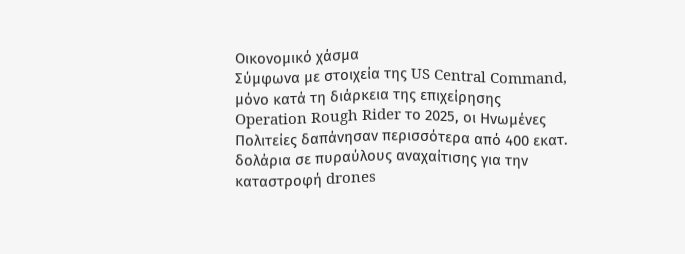Οικονομικό χάσμα
Σύμφωνα με στοιχεία της US Central Command, μόνο κατά τη διάρκεια της επιχείρησης Operation Rough Rider το 2025, οι Ηνωμένες Πολιτείες δαπάνησαν περισσότερα από 400 εκατ. δολάρια σε πυραύλους αναχαίτισης για την καταστροφή drones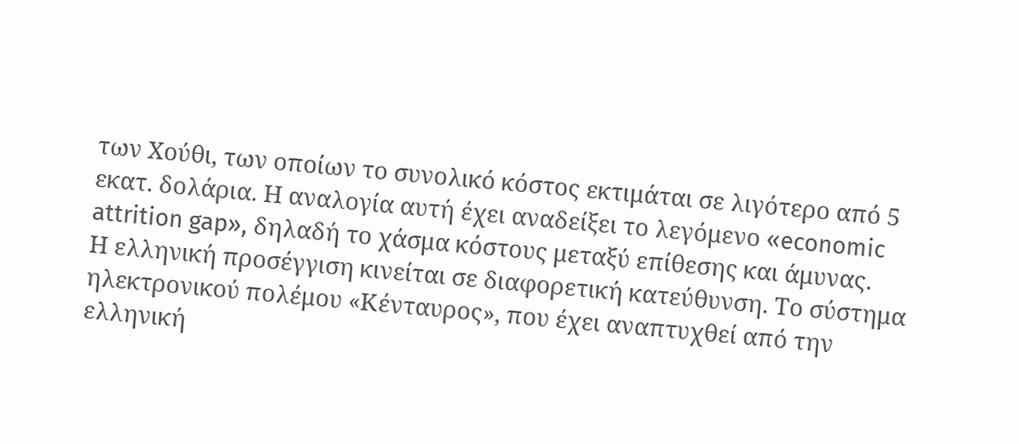των Χούθι, των οποίων το συνολικό κόστος εκτιμάται σε λιγότερο από 5 εκατ. δολάρια. Η αναλογία αυτή έχει αναδείξει το λεγόμενο «economic attrition gap», δηλαδή το χάσμα κόστους μεταξύ επίθεσης και άμυνας.
Η ελληνική προσέγγιση κινείται σε διαφορετική κατεύθυνση. Το σύστημα ηλεκτρονικού πολέμου «Κένταυρος», που έχει αναπτυχθεί από την ελληνική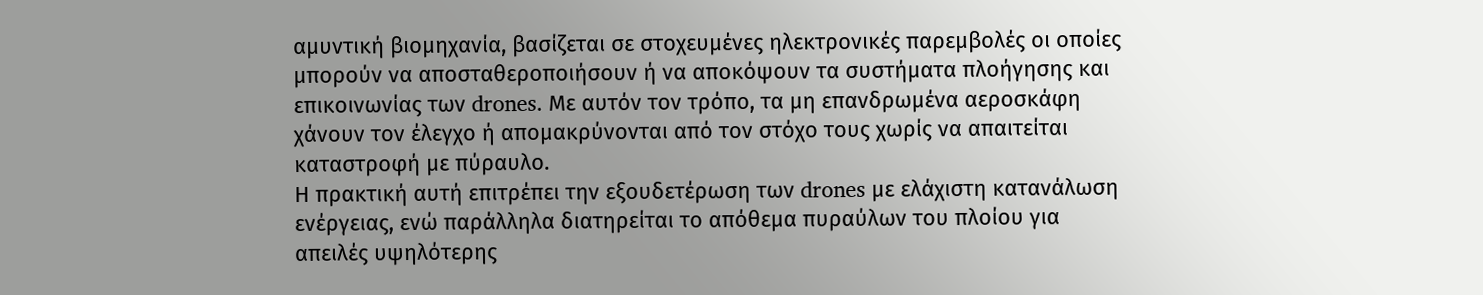αμυντική βιομηχανία, βασίζεται σε στοχευμένες ηλεκτρονικές παρεμβολές οι οποίες μπορούν να αποσταθεροποιήσουν ή να αποκόψουν τα συστήματα πλοήγησης και επικοινωνίας των drones. Με αυτόν τον τρόπο, τα μη επανδρωμένα αεροσκάφη χάνουν τον έλεγχο ή απομακρύνονται από τον στόχο τους χωρίς να απαιτείται καταστροφή με πύραυλο.
Η πρακτική αυτή επιτρέπει την εξουδετέρωση των drones με ελάχιστη κατανάλωση ενέργειας, ενώ παράλληλα διατηρείται το απόθεμα πυραύλων του πλοίου για απειλές υψηλότερης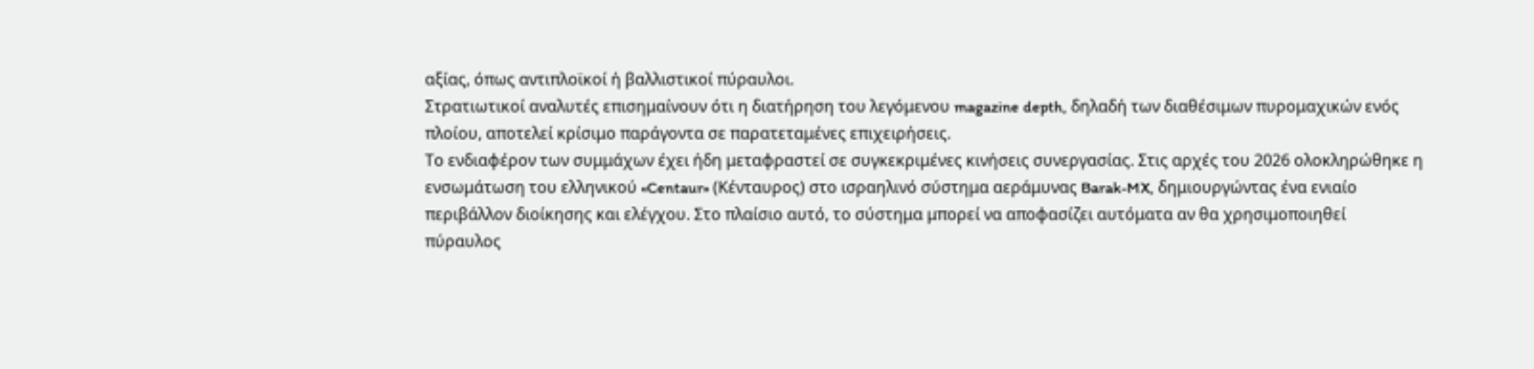αξίας, όπως αντιπλοϊκοί ή βαλλιστικοί πύραυλοι.
Στρατιωτικοί αναλυτές επισημαίνουν ότι η διατήρηση του λεγόμενου magazine depth, δηλαδή των διαθέσιμων πυρομαχικών ενός πλοίου, αποτελεί κρίσιμο παράγοντα σε παρατεταμένες επιχειρήσεις.
Το ενδιαφέρον των συμμάχων έχει ήδη μεταφραστεί σε συγκεκριμένες κινήσεις συνεργασίας. Στις αρχές του 2026 ολοκληρώθηκε η ενσωμάτωση του ελληνικού «Centaur» (Κένταυρος) στο ισραηλινό σύστημα αεράμυνας Barak-MX, δημιουργώντας ένα ενιαίο περιβάλλον διοίκησης και ελέγχου. Στο πλαίσιο αυτό, το σύστημα μπορεί να αποφασίζει αυτόματα αν θα χρησιμοποιηθεί πύραυλος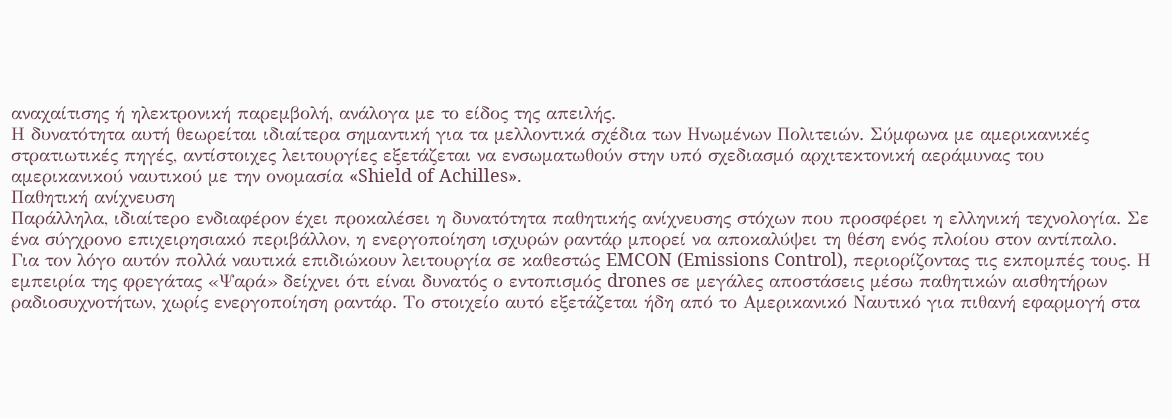αναχαίτισης ή ηλεκτρονική παρεμβολή, ανάλογα με το είδος της απειλής.
Η δυνατότητα αυτή θεωρείται ιδιαίτερα σημαντική για τα μελλοντικά σχέδια των Ηνωμένων Πολιτειών. Σύμφωνα με αμερικανικές στρατιωτικές πηγές, αντίστοιχες λειτουργίες εξετάζεται να ενσωματωθούν στην υπό σχεδιασμό αρχιτεκτονική αεράμυνας του αμερικανικού ναυτικού με την ονομασία «Shield of Achilles».
Παθητική ανίχνευση
Παράλληλα, ιδιαίτερο ενδιαφέρον έχει προκαλέσει η δυνατότητα παθητικής ανίχνευσης στόχων που προσφέρει η ελληνική τεχνολογία. Σε ένα σύγχρονο επιχειρησιακό περιβάλλον, η ενεργοποίηση ισχυρών ραντάρ μπορεί να αποκαλύψει τη θέση ενός πλοίου στον αντίπαλο.
Για τον λόγο αυτόν πολλά ναυτικά επιδιώκουν λειτουργία σε καθεστώς EMCON (Emissions Control), περιορίζοντας τις εκπομπές τους. Η εμπειρία της φρεγάτας «Ψαρά» δείχνει ότι είναι δυνατός ο εντοπισμός drones σε μεγάλες αποστάσεις μέσω παθητικών αισθητήρων ραδιοσυχνοτήτων, χωρίς ενεργοποίηση ραντάρ. Το στοιχείο αυτό εξετάζεται ήδη από το Αμερικανικό Ναυτικό για πιθανή εφαρμογή στα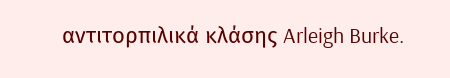αντιτορπιλικά κλάσης Arleigh Burke.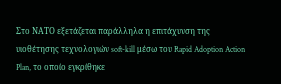Στο ΝΑΤΟ εξετάζεται παράλληλα η επιτάχυνση της υιοθέτησης τεχνολογιών soft-kill μέσω του Rapid Adoption Action Plan, το οποίο εγκρίθηκε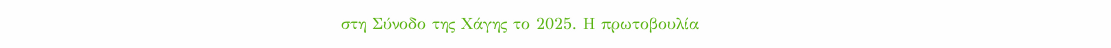στη Σύνοδο της Χάγης το 2025. Η πρωτοβουλία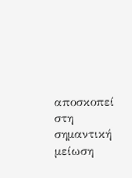αποσκοπεί στη σημαντική μείωση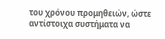του χρόνου προμηθειών, ώστε αντίστοιχα συστήματα να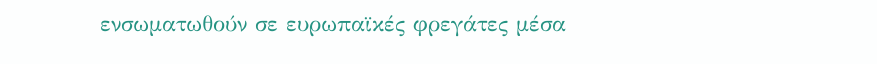ενσωματωθούν σε ευρωπαϊκές φρεγάτες μέσα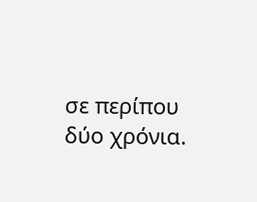σε περίπου δύο χρόνια.